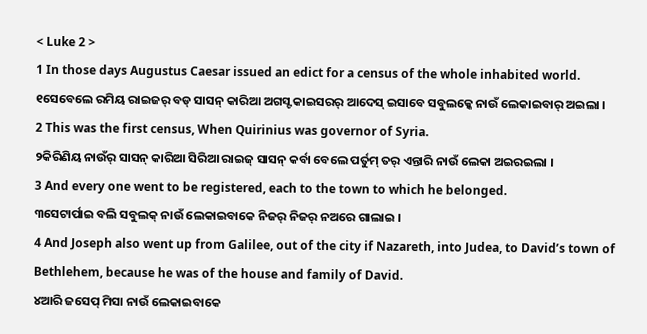< Luke 2 >
1 In those days Augustus Caesar issued an edict for a census of the whole inhabited world.
୧ସେବେଲେ ରମିୟ ରାଇଜର୍ ବଡ୍ ସାସନ୍ କାରିଆ ଅଗସ୍ଟ କାଇସରର୍ ଆଦେସ୍ ଇସାବେ ସବୁଲକ୍କେ ନାଉଁ ଲେକାଇବାର୍ ଅଇଲା ।
2 This was the first census, When Quirinius was governor of Syria.
୨କିରିଣିୟ ନାଉଁର୍ ସାସନ୍ କାରିଆ ସିରିଆ ରାଇଜ୍ ସାସନ୍ କର୍ବା ବେଲେ ପର୍ତୁମ୍ ତର୍ ଏନ୍ତାରି ନାଉଁ ଲେକା ଅଇରଇଲା ।
3 And every one went to be registered, each to the town to which he belonged.
୩ସେଟାର୍ପାଇ ବଲି ସବୁଲକ୍ ନାଉଁ ଲେକାଇବାକେ ନିଜର୍ ନିଜର୍ ନଅରେ ଗାଲାଇ ।
4 And Joseph also went up from Galilee, out of the city if Nazareth, into Judea, to David’s town of Bethlehem, because he was of the house and family of David.
୪ଆରି ଜସେପ୍ ମିସା ନାଉଁ ଲେକାଇବାକେ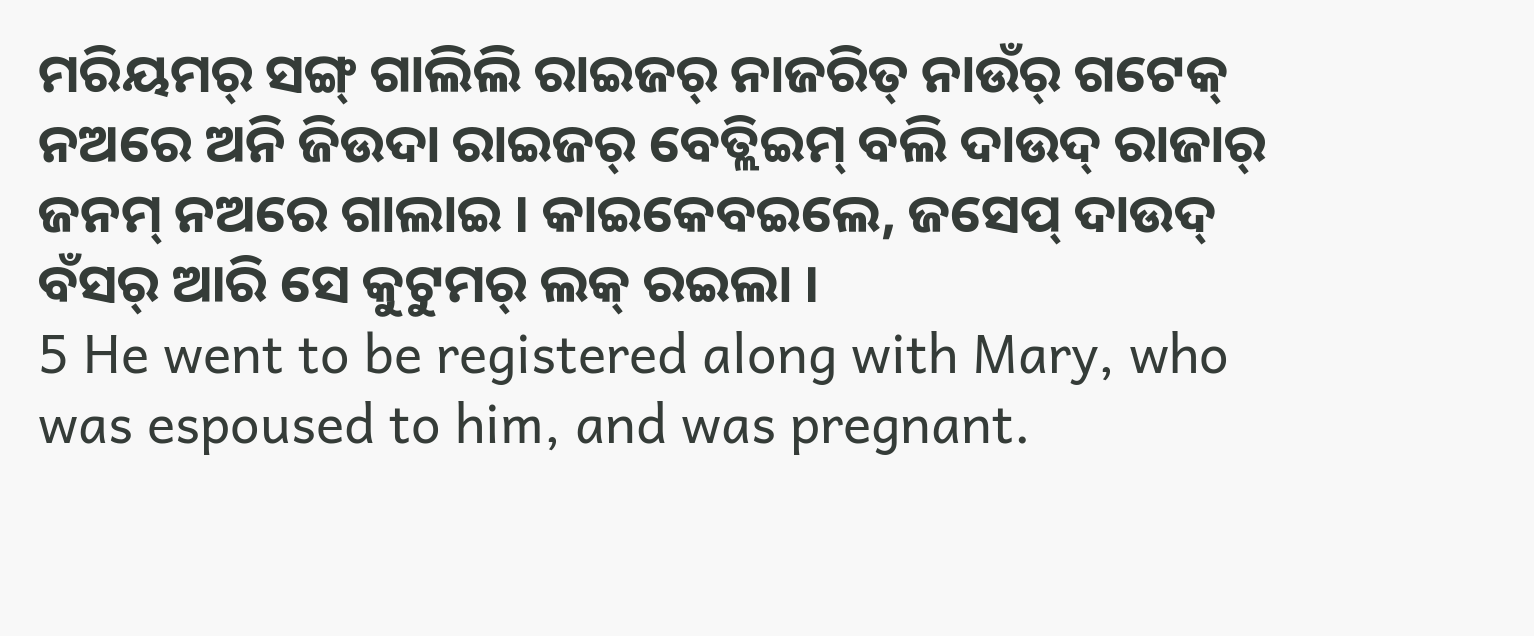ମରିୟମର୍ ସଙ୍ଗ୍ ଗାଲିଲି ରାଇଜର୍ ନାଜରିତ୍ ନାଉଁର୍ ଗଟେକ୍ ନଅରେ ଅନି ଜିଉଦା ରାଇଜର୍ ବେତ୍ଲିଇମ୍ ବଲି ଦାଉଦ୍ ରାଜାର୍ ଜନମ୍ ନଅରେ ଗାଲାଇ । କାଇକେବଇଲେ, ଜସେପ୍ ଦାଉଦ୍ ବଁସର୍ ଆରି ସେ କୁଟୁମର୍ ଲକ୍ ରଇଲା ।
5 He went to be registered along with Mary, who was espoused to him, and was pregnant.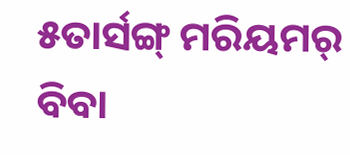୫ତାର୍ସଙ୍ଗ୍ ମରିୟମର୍ ବିବା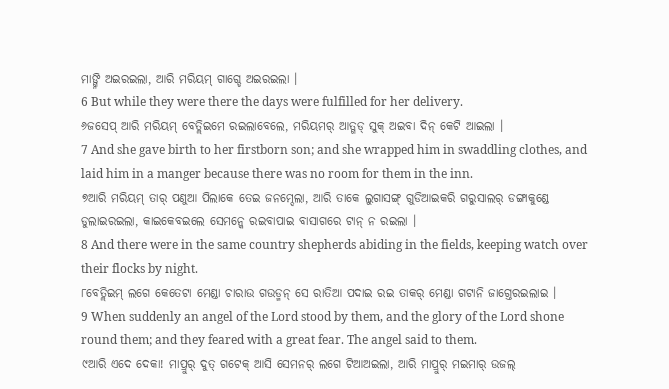ମାଙ୍ଗ୍ନି ଅଇରଇଲା, ଆରି ମରିୟମ୍ ଗାଗ୍ଡେ ଅଇରଇଲା ।
6 But while they were there the days were fulfilled for her delivery.
୬ଜସେପ୍ ଆରି ମରିୟମ୍ ବେତ୍ଲିଇମେ ରଇଲାବେଲେ, ମରିୟମର୍ ଆତ୍ଗଡ୍ ସୁକ୍ ଅଇବା ଦିନ୍ କେଟି ଆଇଲା ।
7 And she gave birth to her firstborn son; and she wrapped him in swaddling clothes, and laid him in a manger because there was no room for them in the inn.
୭ଆରି ମରିୟମ୍ ତାର୍ ପଣୁଆ ପିଲାକେ ତେଇ ଜନମ୍ଦେଲା, ଆରି ତାକେ ଲୁଗାସଙ୍ଗ୍ ଗୁଡିଆଇକରି ଗରୁସାଲର୍ ଡଙ୍ଗାକୁଣ୍ଡେ ଡୁଲାଇରଇଲା, କାଇକେବଇଲେ ସେମନ୍କେ ରଇବାପାଇ ବାସାଗରେ ଟାନ୍ ନ ରଇଲା ।
8 And there were in the same country shepherds abiding in the fields, keeping watch over their flocks by night.
୮ବେତ୍ଲିଇମ୍ ଲଗେ କେତେଟା ମେଣ୍ଡା ଚାରାଉ ଗଉଡ୍ମନ୍ ସେ ରାତିଆ ପଦାଇ ରଇ ତାକର୍ ମେଣ୍ଡା ଗଟାନି ଜାଗ୍ତେରଇଲାଇ ।
9 When suddenly an angel of the Lord stood by them, and the glory of the Lord shone round them; and they feared with a great fear. The angel said to them.
୯ଆରି ଏଦେ ଦେକା! ମାପ୍ରୁର୍ ଦୁତ୍ ଗଟେକ୍ ଆସି ସେମନର୍ ଲଗେ ଟିଆଅଇଲା, ଆରି ମାପ୍ରୁର୍ ମଇମାର୍ ଉଜଲ୍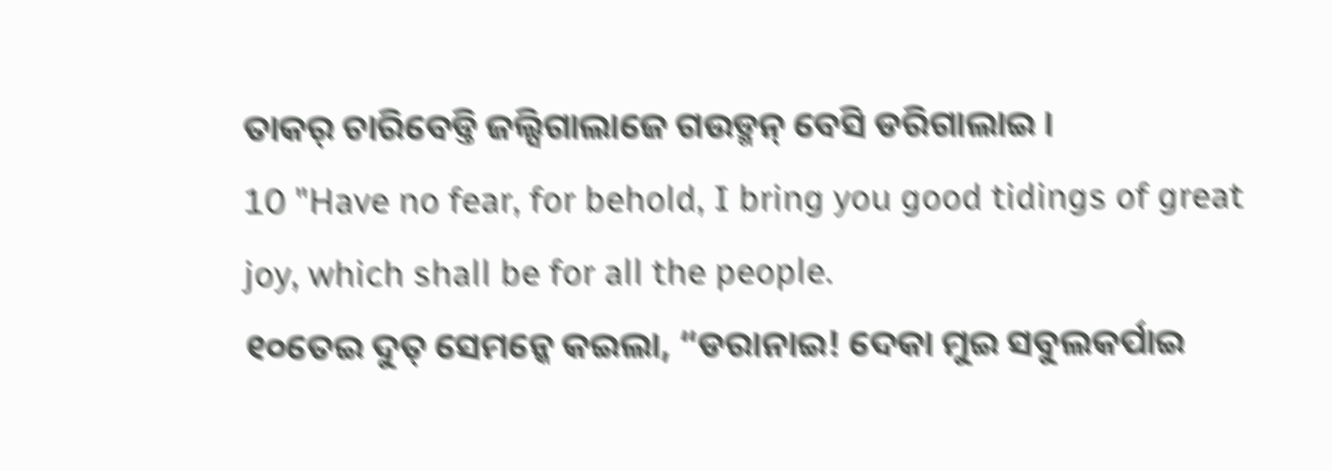ତାକର୍ ଚାରିବେଡ୍ତି ଜଲ୍ସିଗାଲାଜେ ଗଉଡ୍ମନ୍ ବେସି ଡରିଗାଲାଇ ।
10 "Have no fear, for behold, I bring you good tidings of great joy, which shall be for all the people.
୧୦ତେଇ ଦୁତ୍ ସେମନ୍କେ କଇଲା, “ଡରାନାଇ! ଦେକା ମୁଇ ସବୁଲକର୍ପାଇ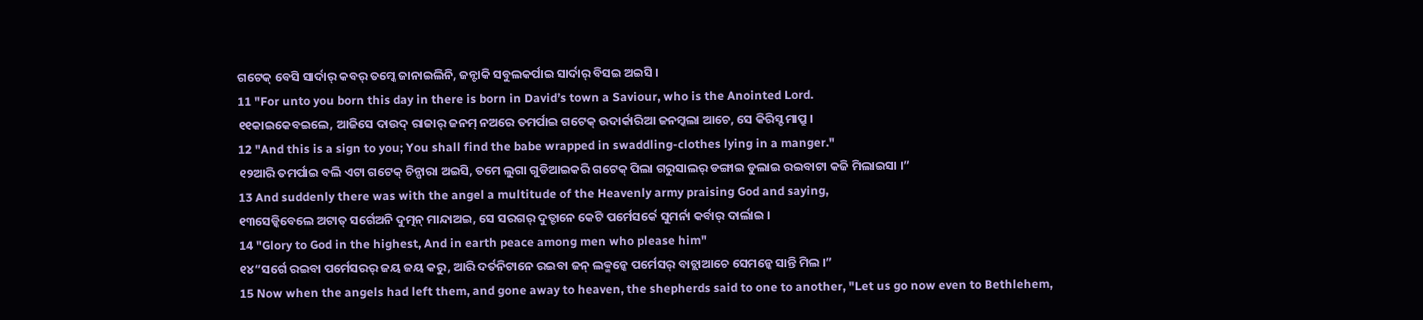ଗଟେକ୍ ବେସି ସାର୍ଦାର୍ କବର୍ ତମ୍କେ ଜାନାଇଲିନି, ଜନ୍ଟାକି ସବୁଲକର୍ପାଇ ସାର୍ଦାର୍ ବିସଇ ଅଇସି ।
11 "For unto you born this day in there is born in David’s town a Saviour, who is the Anointed Lord.
୧୧କାଇକେବଇଲେ, ଆଜିସେ ଦାଉଦ୍ ରାଜାର୍ ଜନମ୍ ନଅରେ ତମର୍ପାଇ ଗଟେକ୍ ଉଦାର୍କାରିଆ ଜନମ୍କଲା ଆଚେ, ସେ କିରିସ୍ଟ ମାପ୍ରୁ ।
12 "And this is a sign to you; You shall find the babe wrapped in swaddling-clothes lying in a manger."
୧୨ଆରି ତମର୍ପାଇ ବଲି ଏଟା ଗଟେକ୍ ଚିନ୍ପାରା ଅଇସି, ତମେ ଲୁଗା ଗୁଡିଆଇକରି ଗଟେକ୍ ପିଲା ଗରୁସାଲର୍ ଡଙ୍ଗାଇ ଡୁଲାଇ ରଇବାଟା କଜି ମିଲାଇସା ।”
13 And suddenly there was with the angel a multitude of the Heavenly army praising God and saying,
୧୩ସେଡ୍କିବେଲେ ଅଟାତ୍ ସର୍ଗେଅନି ଦୁତ୍ମନ୍ ମାନ୍ଦାଅଇ, ସେ ସରଗର୍ ଦୁତ୍ଟାନେ କେଟି ପର୍ମେସର୍କେ ସୁମର୍ନା କର୍ବାର୍ ଦାର୍ଲାଇ ।
14 "Glory to God in the highest, And in earth peace among men who please him"
୧୪“ସର୍ଗେ ରଇବା ପର୍ମେସରର୍ ଜୟ ଜୟ କରୁ, ଆରି ଦର୍ତନିଟାନେ ରଇବା ଜନ୍ ଲକ୍ମନ୍କେ ପର୍ମେସର୍ ବାଚ୍ଲାଆଚେ ସେମନ୍କେ ସାନ୍ତି ମିଲ ।”
15 Now when the angels had left them, and gone away to heaven, the shepherds said to one to another, "Let us go now even to Bethlehem,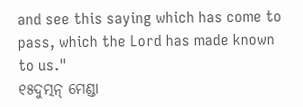and see this saying which has come to pass, which the Lord has made known to us."
୧୫ଦୁତ୍ମନ୍ ମେଣ୍ଡା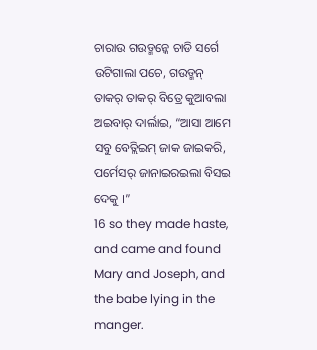ଚାରାଉ ଗଉଡ୍ମନ୍କେ ଚାଡି ସର୍ଗେ ଉଟିଗାଲା ପଚେ, ଗଉଡ୍ମନ୍ ତାକର୍ ତାକର୍ ବିତ୍ରେ କୁଆବଲା ଅଇବାର୍ ଦାର୍ଲାଇ, “ଆସା ଆମେ ସବୁ ବେତ୍ଲିଇମ୍ ଜାକ ଜାଇକରି, ପର୍ମେସର୍ ଜାନାଇରଇଲା ବିସଇ ଦେକୁ ।”
16 so they made haste, and came and found Mary and Joseph, and the babe lying in the manger.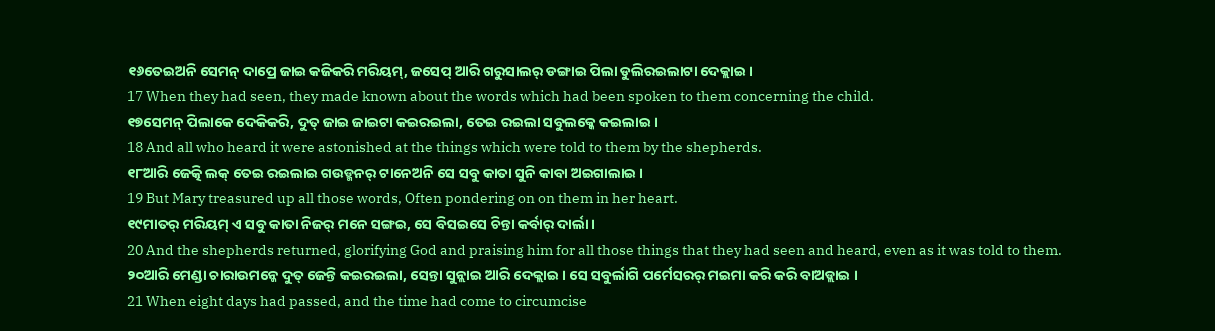୧୬ତେଇଅନି ସେମନ୍ ଦାପ୍ରେ ଜାଇ କଜିକରି ମରିୟମ୍, ଜସେପ୍ ଆରି ଗରୁସାଲର୍ ଡଙ୍ଗାଇ ପିଲା ଡୁଲିରଇଲାଟା ଦେକ୍ଲାଇ ।
17 When they had seen, they made known about the words which had been spoken to them concerning the child.
୧୭ସେମନ୍ ପିଲାକେ ଦେକିକରି, ଦୁତ୍ ଜାଇ ଜାଇଟା କଇରଇଲା, ତେଇ ରଇଲା ସବୁଲକ୍କେ କଇଲାଇ ।
18 And all who heard it were astonished at the things which were told to them by the shepherds.
୧୮ଆରି ଜେତ୍କି ଲକ୍ ତେଇ ରଇଲାଇ ଗଉଡ୍ମନର୍ ଟାନେଅନି ସେ ସବୁ କାତା ସୁନି କାବା ଅଇଗାଲାଇ ।
19 But Mary treasured up all those words, Often pondering on on them in her heart.
୧୯ମାତର୍ ମରିୟମ୍ ଏ ସବୁ କାତା ନିଜର୍ ମନେ ସଙ୍ଗଇ, ସେ ବିସଇସେ ଚିନ୍ତା କର୍ବାର୍ ଦାର୍ଲା ।
20 And the shepherds returned, glorifying God and praising him for all those things that they had seen and heard, even as it was told to them.
୨୦ଆରି ମେଣ୍ଡା ଚାରାଉମନ୍କେ ଦୁତ୍ ଜେନ୍ତି କଇରଇଲା, ସେନ୍ତା ସୁନ୍ଲାଇ ଆରି ଦେକ୍ଲାଇ । ସେ ସବୁର୍ଲାଗି ପର୍ମେସରର୍ ମଇମା କରି କରି ବାଅଡ୍ଲାଇ ।
21 When eight days had passed, and the time had come to circumcise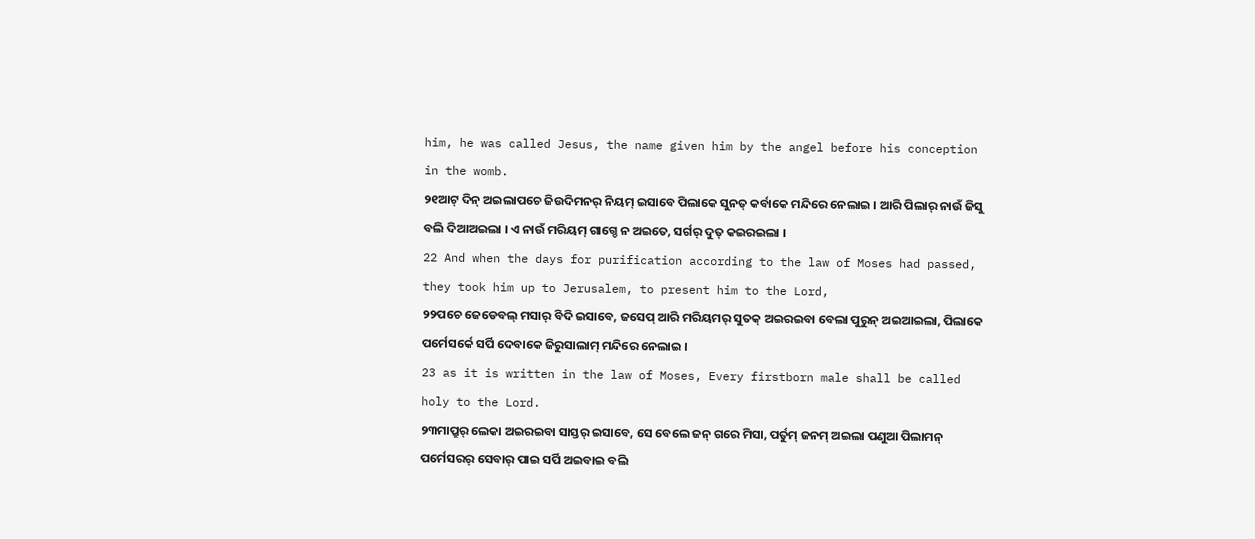him, he was called Jesus, the name given him by the angel before his conception in the womb.
୨୧ଆଟ୍ ଦିନ୍ ଅଇଲାପଚେ ଜିଉଦିମନର୍ ନିୟମ୍ ଇସାବେ ପିଲାକେ ସୁନତ୍ କର୍ବାକେ ମନ୍ଦିରେ ନେଲାଇ । ଆରି ପିଲାର୍ ନାଉଁ ଜିସୁ ବଲି ଦିଆଅଇଲା । ଏ ନାଉଁ ମରିୟମ୍ ଗାଗ୍ଡେ ନ ଅଇତେ, ସର୍ଗର୍ ଦୁତ୍ କଇରଇଲା ।
22 And when the days for purification according to the law of Moses had passed, they took him up to Jerusalem, to present him to the Lord,
୨୨ପଚେ ଜେଡେବଲ୍ ମସାର୍ ବିଦି ଇସାବେ, ଜସେପ୍ ଆରି ମରିୟମର୍ ସୁତକ୍ ଅଇରଇବା ବେଲା ପୁରୁନ୍ ଅଇଆଇଲା, ପିଲାକେ ପର୍ମେସର୍କେ ସର୍ପି ଦେବାକେ ଜିରୁସାଲାମ୍ ମନ୍ଦିରେ ନେଲାଇ ।
23 as it is written in the law of Moses, Every firstborn male shall be called holy to the Lord.
୨୩ମାପ୍ରୁର୍ ଲେକା ଅଇରଇବା ସାସ୍ତର୍ ଇସାବେ, ସେ ବେଲେ ଜନ୍ ଗରେ ମିସା, ପର୍ତୁମ୍ ଜନମ୍ ଅଇଲା ପଣୁଆ ପିଲାମନ୍ ପର୍ମେସରର୍ ସେବାର୍ ପାଇ ସର୍ପି ଅଇବାଇ ବଲି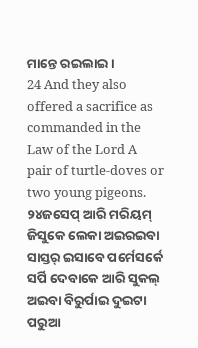ମାନ୍ତେ ରଇଲାଇ ।
24 And they also offered a sacrifice as commanded in the Law of the Lord A pair of turtle-doves or two young pigeons.
୨୪ଜସେପ୍ ଆରି ମରିୟମ୍ ଜିସୁକେ ଲେକା ଅଇରଇବା ସାସ୍ତର୍ ଇସାବେ ପର୍ମେସର୍କେ ସର୍ପି ଦେବାକେ ଆରି ସୁକଲ୍ ଅଇବା ବିରୁର୍ପାଇ ଦୁଇଟା ପରୁଆ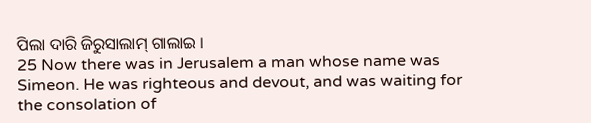ପିଲା ଦାରି ଜିରୁସାଲାମ୍ ଗାଲାଇ ।
25 Now there was in Jerusalem a man whose name was Simeon. He was righteous and devout, and was waiting for the consolation of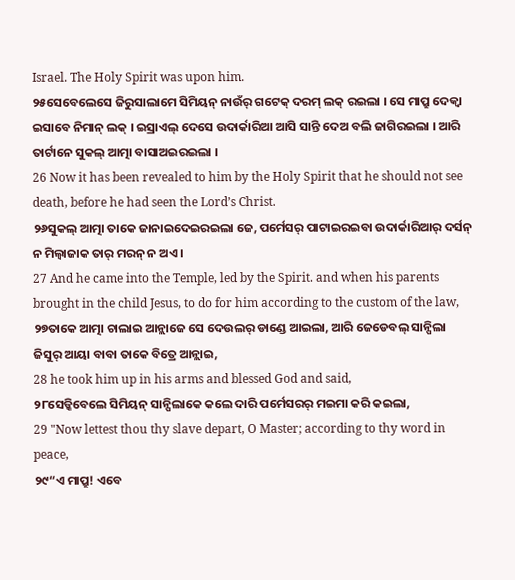Israel. The Holy Spirit was upon him.
୨୫ସେବେଲେସେ ଜିରୁସାଲାମେ ସିମିୟନ୍ ନାଉଁର୍ ଗଟେକ୍ ଦରମ୍ ଲକ୍ ରଇଲା । ସେ ମାପ୍ରୁ ଦେକ୍ବା ଇସାବେ ନିମାନ୍ ଲକ୍ । ଇସ୍ରାଏଲ୍ ଦେସେ ଉଦାର୍କାରିଆ ଆସି ସାନ୍ତି ଦେଅ ବଲି ଜାଗିରଇଲା । ଆରି ତାର୍ଟାନେ ସୁକଲ୍ ଆତ୍ମା ବାସାଅଇରଇଲା ।
26 Now it has been revealed to him by the Holy Spirit that he should not see death, before he had seen the Lord’s Christ.
୨୬ସୁକଲ୍ ଆତ୍ମା ତାକେ ଜାନାଇଦେଇରଇଲା ଜେ, ପର୍ମେସର୍ ପାଟାଇରଇବା ଉଦାର୍କାରିଆର୍ ଦର୍ସନ୍ ନ ମିଲ୍ବାଜାକ ତାର୍ ମରନ୍ ନ ଅଏ ।
27 And he came into the Temple, led by the Spirit. and when his parents brought in the child Jesus, to do for him according to the custom of the law,
୨୭ତାକେ ଆତ୍ମା ଚାଲାଇ ଆନ୍ଲାଜେ ସେ ଦେଉଲର୍ ଡାଣ୍ଡେ ଆଇଲା, ଆରି ଜେଡେବଲ୍ ସାନ୍ପିଲା ଜିସୁର୍ ଆୟା ବାବା ତାକେ ବିତ୍ରେ ଆନ୍ଲାଇ,
28 he took him up in his arms and blessed God and said,
୨୮ସେଡ୍କିବେଲେ ସିମିୟନ୍ ସାନ୍ପିଲାକେ କଲେ ଦାରି ପର୍ମେସରର୍ ମଇମା କରି କଇଲା,
29 "Now lettest thou thy slave depart, O Master; according to thy word in peace,
୨୯“ଏ ମାପ୍ରୁ! ଏବେ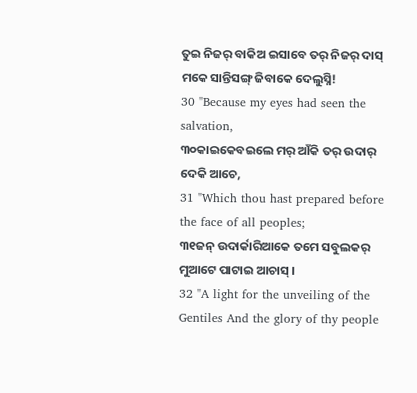ତୁଇ ନିଜର୍ ବାକିଅ ଇସାବେ ତର୍ ନିଜର୍ ଦାସ୍ ମକେ ସାନ୍ତିସଙ୍ଗ୍ ଜିବାକେ ଦେଲୁସ୍ନି!
30 "Because my eyes had seen the salvation,
୩୦କାଇକେବଇଲେ ମର୍ ଆଁକି ତର୍ ଉଦାର୍ ଦେକି ଆଚେ,
31 "Which thou hast prepared before the face of all peoples;
୩୧ଜନ୍ ଉଦାର୍କାରିଆକେ ତମେ ସବୁଲକର୍ ମୁଆଟେ ପାଟାଇ ଆଚାସ୍ ।
32 "A light for the unveiling of the Gentiles And the glory of thy people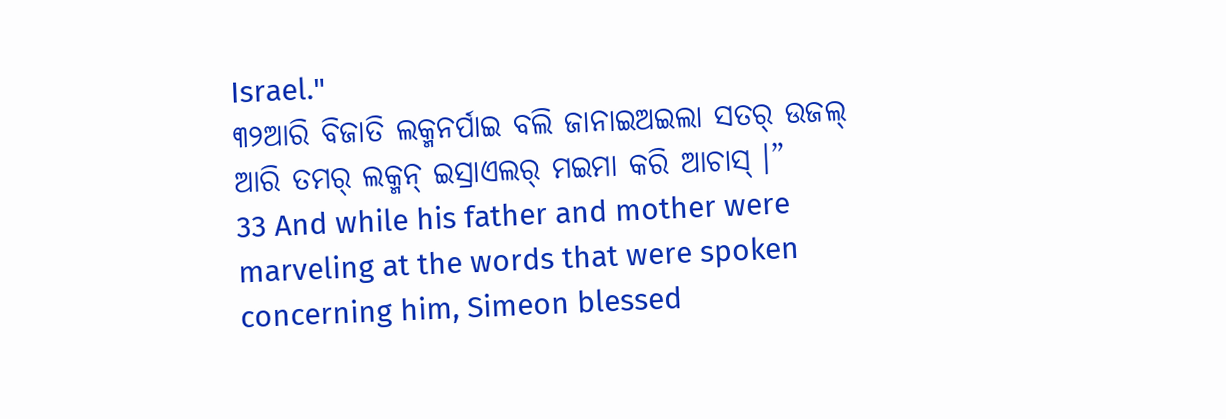Israel."
୩୨ଆରି ବିଜାତି ଲକ୍ମନର୍ପାଇ ବଲି ଜାନାଇଅଇଲା ସତର୍ ଉଜଲ୍ ଆରି ତମର୍ ଲକ୍ମନ୍ ଇସ୍ରାଏଲର୍ ମଇମା କରି ଆଚାସ୍ ।”
33 And while his father and mother were marveling at the words that were spoken concerning him, Simeon blessed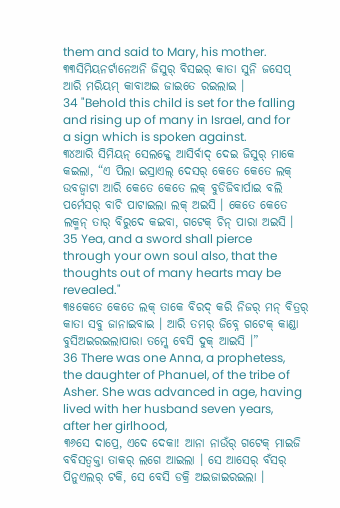them and said to Mary, his mother.
୩୩ସିମିୟନର୍ଟାନେଅନି ଜିସୁର୍ ବିସଇର୍ କାତା ସୁନି ଜସେପ୍ ଆରି ମରିୟମ୍ କାବାଅଇ ଜାଇତେ ରଇଲାଇ ।
34 "Behold this child is set for the falling and rising up of many in Israel, and for a sign which is spoken against.
୩୪ଆରି ସିମିୟନ୍ ସେଲକ୍କେ ଆସିର୍ବାଦ୍ ଦେଇ ଜିସୁର୍ ମାକେ କଇଲା, “ଏ ପିଲା ଇସ୍ରାଏଲ୍ ଦେସର୍ କେତେ କେତେ ଲକ୍ ଉବଜ୍ବାଟା ଆରି କେତେ କେତେ ଲକ୍ ବୁଡିଜିବାର୍ପାଇ ବଲି ପର୍ମେସର୍ ବାଚି ପାଟାଇଲା ଲକ୍ ଅଇସି । କେତେ କେତେ ଲକ୍ମନ୍ ତାର୍ ବିରୁଦେ କଇବା, ଗଟେକ୍ ଚିନ୍ ପାରା ଅଇସି ।
35 Yea, and a sword shall pierce through your own soul also, that the thoughts out of many hearts may be revealed."
୩୫କେତେ କେତେ ଲକ୍ ତାକେ ବିରଦ୍ କରି ନିଜର୍ ମନ୍ ବିତ୍ରର୍ କାତା ସବୁ ଜାନାଇବାଇ । ଆରି ତମର୍ ଜିବ୍ନେ ଗଟେକ୍ କାଣ୍ଡା ବୁସିଅଇରଇଲାପାରା ତମ୍କେ ବେସି ଦୁକ୍ ଆଇସି ।”
36 There was one Anna, a prophetess, the daughter of Phanuel, of the tribe of Asher. She was advanced in age, having lived with her husband seven years, after her girlhood,
୩୬ସେ ଦାପ୍ରେ, ଏଦେ ଦେକା! ଆନା ନାଉଁର୍ ଗଟେକ୍ ମାଇଜି ବବିସତ୍ବକ୍ତା ତାକର୍ ଲଗେ ଆଇଲା । ସେ ଆସେର୍ ବଁସର୍ ପିନୁଏଲର୍ ଟକି, ସେ ବେସି ଡକ୍ରି ଅଇଜାଇରଇଲା ।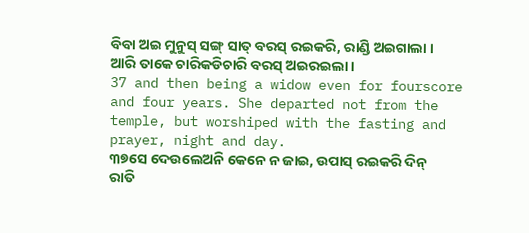ବିବା ଅଇ ମୁନୁସ୍ ସଙ୍ଗ୍ ସାତ୍ ବରସ୍ ରଇକରି, ରାଣ୍ଡି ଅଇଗାଲା । ଆରି ତାକେ ଚାରିକଡିଚାରି ବରସ୍ ଅଇରଇଲା ।
37 and then being a widow even for fourscore and four years. She departed not from the temple, but worshiped with the fasting and prayer, night and day.
୩୭ସେ ଦେଉଲେଅନି କେନେ ନ ଜାଇ, ଉପାସ୍ ରଇକରି ଦିନ୍ ରାତି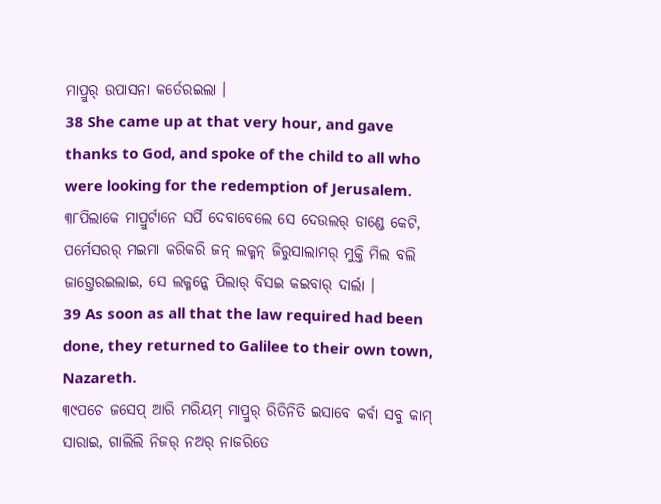ମାପ୍ରୁର୍ ଉପାସନା କର୍ତେରଇଲା ।
38 She came up at that very hour, and gave thanks to God, and spoke of the child to all who were looking for the redemption of Jerusalem.
୩୮ପିଲାକେ ମାପ୍ରୁର୍ଟାନେ ସର୍ପି ଦେବାବେଲେ ସେ ଦେଉଲର୍ ଡାଣ୍ଡେ କେଟି, ପର୍ମେସରର୍ ମଇମା କରିକରି ଜନ୍ ଲକ୍ମନ୍ ଜିରୁସାଲାମର୍ ମୁକ୍ତି ମିଲ ବଲି ଜାଗ୍ତେରଇଲାଇ, ସେ ଲକ୍ମନ୍କେ ପିଲାର୍ ବିସଇ କଇବାର୍ ଦାର୍ଲା ।
39 As soon as all that the law required had been done, they returned to Galilee to their own town, Nazareth.
୩୯ପଚେ ଜସେପ୍ ଆରି ମରିୟମ୍ ମାପ୍ରୁର୍ ରିତିନିତି ଇସାବେ କର୍ବା ସବୁ କାମ୍ ସାରାଇ, ଗାଲିଲି ନିଜର୍ ନଅର୍ ନାଜରିତେ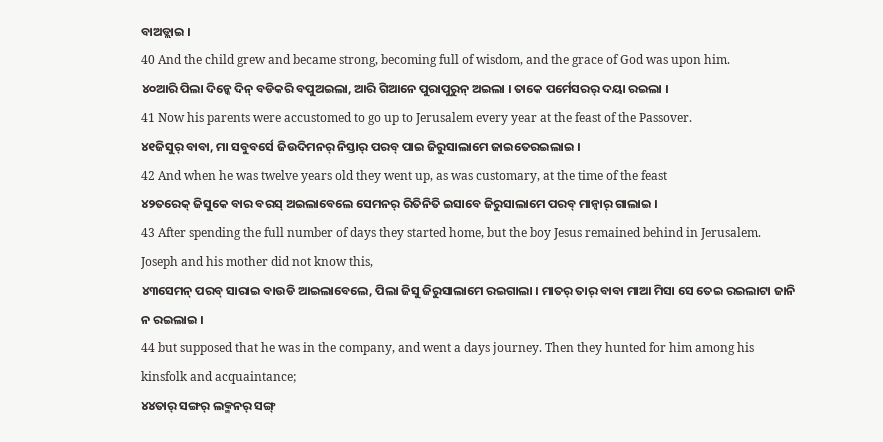ବାଅଡ୍ଲାଇ ।
40 And the child grew and became strong, becoming full of wisdom, and the grace of God was upon him.
୪୦ଆରି ପିଲା ଦିନ୍କେ ଦିନ୍ ବଡିକରି ବପୁଅଇଲା, ଆରି ଗିଆନେ ପୁରାପୁରୁନ୍ ଅଇଲା । ତାକେ ପର୍ମେସରର୍ ଦୟା ରଇଲା ।
41 Now his parents were accustomed to go up to Jerusalem every year at the feast of the Passover.
୪୧ଜିସୁର୍ ବାବା, ମା ସବୁବର୍ସେ ଜିଉଦିମନର୍ ନିସ୍ତାର୍ ପରବ୍ ପାଇ ଜିରୁସାଲାମେ ଜାଇତେରଇଲାଇ ।
42 And when he was twelve years old they went up, as was customary, at the time of the feast
୪୨ତରେକ୍ ଜିସୁକେ ବାର ବରସ୍ ଅଇଲାବେଲେ ସେମନର୍ ରିତିନିତି ଇସାବେ ଜିରୁସାଲାମେ ପରବ୍ ମାନ୍ବାର୍ ଗାଲାଇ ।
43 After spending the full number of days they started home, but the boy Jesus remained behind in Jerusalem. Joseph and his mother did not know this,
୪୩ସେମନ୍ ପରବ୍ ସାରାଇ ବାଉଡି ଆଇଲାବେଲେ, ପିଲା ଜିସୁ ଜିରୁସାଲାମେ ରଇଗାଲା । ମାତର୍ ତାର୍ ବାବା ମାଆ ମିସା ସେ ତେଇ ରଇଲାଟା ଜାନି ନ ରଇଲାଇ ।
44 but supposed that he was in the company, and went a days journey. Then they hunted for him among his kinsfolk and acquaintance;
୪୪ତାର୍ ସଙ୍ଗର୍ ଲକ୍ମନର୍ ସଙ୍ଗ୍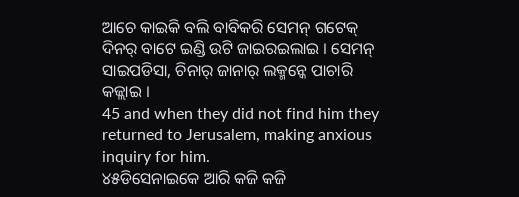ଆଚେ କାଇକି ବଲି ବାବିକରି ସେମନ୍ ଗଟେକ୍ ଦିନର୍ ବାଟେ ଇଣ୍ଡି ଉଟି ଜାଇରଇଲାଇ । ସେମନ୍ ସାଇପଡିସା, ଚିନାର୍ ଜାନାର୍ ଲକ୍ମନ୍କେ ପାଚାରି କଜ୍ଲାଇ ।
45 and when they did not find him they returned to Jerusalem, making anxious inquiry for him.
୪୫ଡିସେନାଇକେ ଆରି କଜି କଜି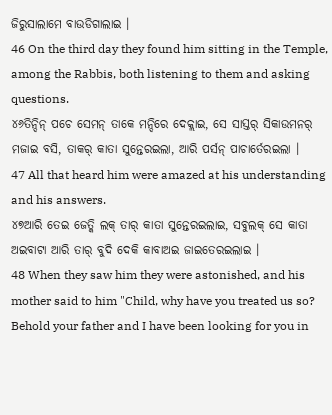ଜିରୁସାଲାମେ ବାଉଡିଗାଲାଇ ।
46 On the third day they found him sitting in the Temple, among the Rabbis, both listening to them and asking questions.
୪୬ତିନ୍ଦିନ୍ ପଚେ ସେମନ୍ ତାକେ ମନ୍ଦିରେ ଦେକ୍ଲାଇ, ସେ ସାସ୍ତର୍ ସିକାଉମନର୍ ମଜାଇ ବସି, ତାକର୍ କାତା ସୁନ୍ତେରଇଲା, ଆରି ପର୍ସନ୍ ପାଚାର୍ତେରଇଲା ।
47 All that heard him were amazed at his understanding and his answers.
୪୭ଆରି ତେଇ ଜେତ୍କି ଲକ୍ ତାର୍ କାତା ସୁନ୍ତେରଇଲାଇ, ସବୁଲକ୍ ସେ କାତା ଅଇବାଟା ଆରି ତାର୍ ବୁଦି ଦେକି କାବାଅଇ ଜାଇତେରଇଲାଇ ।
48 When they saw him they were astonished, and his mother said to him "Child, why have you treated us so? Behold your father and I have been looking for you in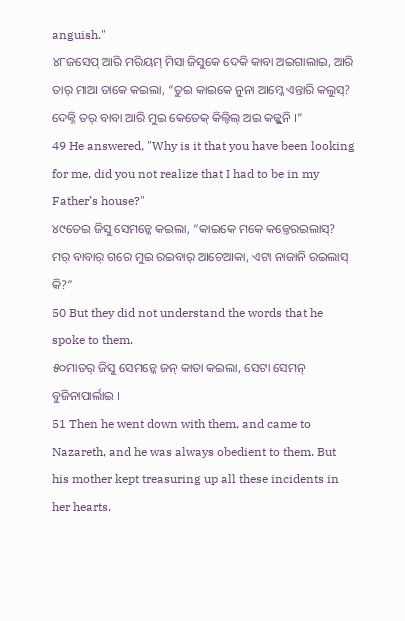anguish."
୪୮ଜସେପ୍ ଆରି ମରିୟମ୍ ମିସା ଜିସୁକେ ଦେକି କାବା ଅଇଗାଲାଇ, ଆରି ତାର୍ ମାଆ ତାକେ କଇଲା, “ତୁଇ କାଇକେ ନୁନା ଆମ୍କେ ଏନ୍ତାରି କଲୁସ୍? ଦେକ୍ନି ତର୍ ବାବା ଆରି ମୁଇ କେତେକ୍ କିଲ୍ବିଲ୍ ଅଇ କଜ୍ଲୁନି ।”
49 He answered, "Why is it that you have been looking for me, did you not realize that I had to be in my Father’s house?"
୪୯ତେଇ ଜିସୁ ସେମନ୍କେ କଇଲା, “କାଇକେ ମକେ କଜ୍ତେରଇଲାସ୍? ମର୍ ବାବାର୍ ଗରେ ମୁଇ ରଇବାର୍ ଆଚେଆକା, ଏଟା ନାଜାନି ରଇଲାସ୍ କି?”
50 But they did not understand the words that he spoke to them.
୫୦ମାତର୍ ଜିସୁ ସେମନ୍କେ ଜନ୍ କାତା କଇଲା, ସେଟା ସେମନ୍ ବୁଜିନାପାର୍ଲାଇ ।
51 Then he went down with them, and came to Nazareth, and he was always obedient to them. But his mother kept treasuring up all these incidents in her hearts.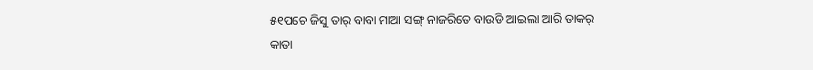୫୧ପଚେ ଜିସୁ ତାର୍ ବାବା ମାଆ ସଙ୍ଗ୍ ନାଜରିତେ ବାଉଡି ଆଇଲା ଆରି ତାକର୍ କାତା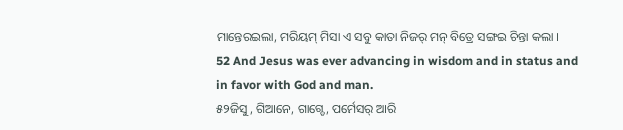ମାନ୍ତେରଇଲା, ମରିୟମ୍ ମିସା ଏ ସବୁ କାତା ନିଜର୍ ମନ୍ ବିତ୍ରେ ସଙ୍ଗଇ ଚିନ୍ତା କଲା ।
52 And Jesus was ever advancing in wisdom and in status and in favor with God and man.
୫୨ଜିସୁ, ଗିଆନେ, ଗାଗ୍ଡେ, ପର୍ମେସର୍ ଆରି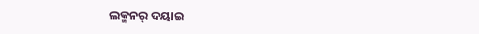ଲକ୍ମନର୍ ଦୟାଇ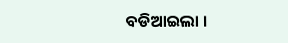ବଡିଆଇଲା ।